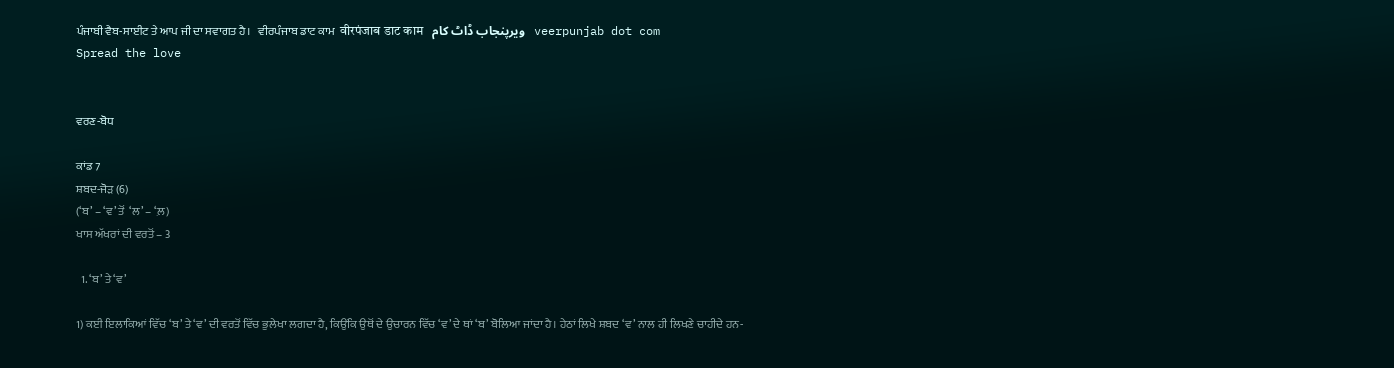ਪੰਜਾਬੀ ਵੈਬ-ਸਾਈਟ ਤੇ ਆਪ ਜੀ ਦਾ ਸਵਾਗਤ ਹੈ।   ਵੀਰਪੰਜਾਬ ਡਾਟ ਕਾਮ  वीरपंजाब डाट काम   ویرپنجاب ڈاٹ کام   veerpunjab dot com
Spread the love


ਵਰਣ-ਬੋਧ

ਕਾਂਡ 7
ਸ਼ਬਦ-ਜੋੜ (6)
(‘ਬ’ – ‘ਵ’ ਤੋਂ  ‘ਲ’ – ‘ਲ਼)
ਖਾਸ ਅੱਖਰਾਂ ਦੀ ਵਰਤੋਂ – 3

  1. ‘ਬ’ ਤੇ‘ਵ’

1) ਕਈ ਇਲਾਕਿਆਂ ਵਿੱਚ ‘ਬ’ ਤੇ ‘ਵ’ ਦੀ ਵਰਤੋਂ ਵਿੱਚ ਭੁਲੇਖਾ ਲਗਦਾ ਹੈ, ਕਿਉਂਕਿ ਉਥੋਂ ਦੇ ਉਚਾਰਨ ਵਿੱਚ ‘ਵ’ ਦੇ ਥਾਂ ‘ਬ’ ਬੋਲਿਆ ਜਾਂਦਾ ਹੈ। ਹੇਠਾਂ ਲਿਖੇ ਸ਼ਬਦ ‘ਵ’ ਨਾਲ ਹੀ ਲਿਖਣੇ ਚਾਹੀਦੇ ਹਨ-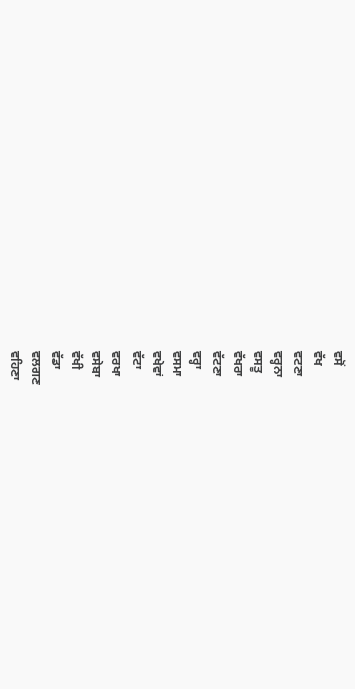ਵਸੋਂ
ਵੱਖ
ਵਟਣਾ
ਵਰ੍ਹਨਾ
ਵਸਤੂ
ਵੱਖਰਾ
ਵੱਟਣਾ
ਵਰ੍ਹਾ
ਵਸਮਾ
ਵਖੇਵਾਂ
ਵੱਟਾ
ਵਰਖਾ
ਵਸੇਬਾ
ਵੱਖੀ
ਵੱਡਾ
ਵਲਗਣ
ਵਹਿਣਾ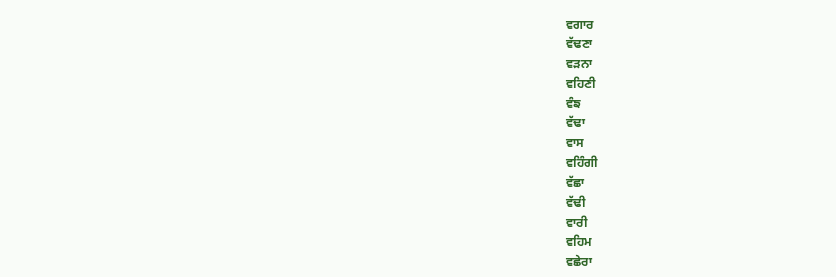ਵਗਾਰ
ਵੱਢਣਾ
ਵੜਨਾ
ਵਹਿਣੀ
ਵੰਙ
ਵੱਢਾ
ਵਾਸ
ਵਹਿੰਗੀ
ਵੱਛਾ
ਵੱਢੀ
ਵਾਰੀ
ਵਹਿਮ
ਵਛੇਰਾ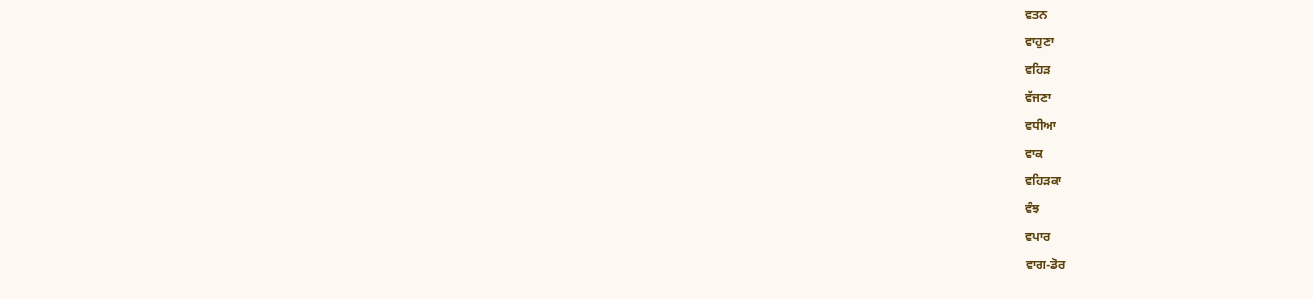ਵਤਨ
ਵਾਹੁਣਾ
ਵਹਿੜ
ਵੱਜਣਾ
ਵਧੀਆ
ਵਾਕ
ਵਹਿੜਕਾ
ਵੰਝ
ਵਪਾਰ
ਵਾਗ-ਡੋਰ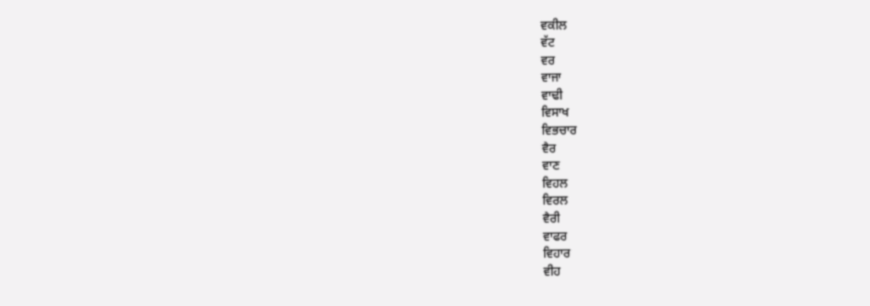ਵਕੀਲ
ਵੱਟ
ਵਰ
ਵਾਜਾ
ਵਾਢੀ
ਵਿਸਾਖ
ਵਿਭਚਾਰ
ਵੈਰ
ਵਾਣ
ਵਿਹਲ
ਵਿਰਲ
ਵੈਰੀ
ਵਾਫਰ
ਵਿਹਾਰ
ਵੀਹ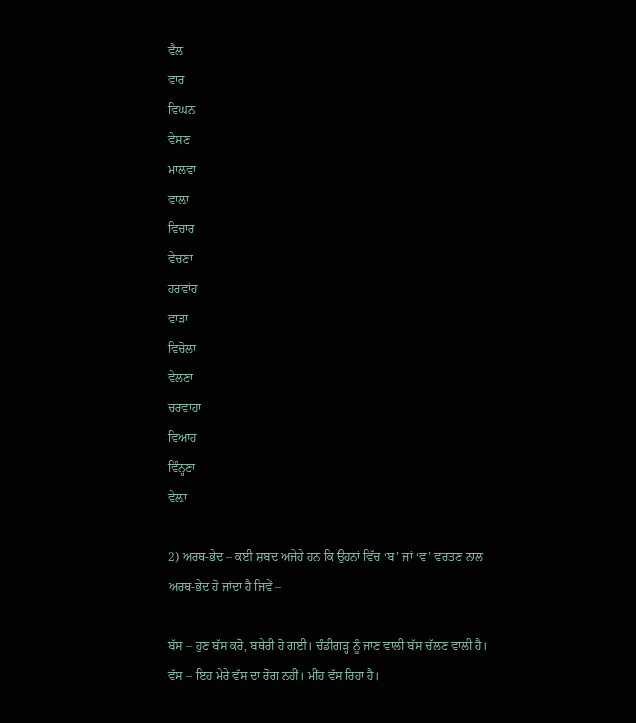ਵੈਲ
ਵਾਰ
ਵਿਘਨ
ਵੇਸਣ
ਮਾਲਵਾ
ਵਾਲ਼ਾ
ਵਿਚਾਰ
ਵੇਚਣਾ
ਹਰਵਾਂਹ
ਵਾੜਾ
ਵਿਚੋਲਾ
ਵੇਲਣਾ
ਚਰਵਾਹਾ
ਵਿਆਹ
ਵਿੰਨ੍ਹਣਾ
ਵੇਲ਼ਾ

2) ਅਰਥ-ਭੇਦ – ਕਈ ਸ਼ਬਦ ਅਜੇਹੇ ਹਨ ਕਿ ਉਹਨਾਂ ਵਿੱਚ ‘ਬ’ ਜਾਂ ‘ਵ’ ਵਰਤਣ ਨਾਲ ਅਰਥ-ਭੇਦ ਹੋ ਜਾਂਦਾ ਹੈ ਜਿਵੇਂ –

ਬੱਸ – ਹੁਣ ਬੱਸ ਕਰੋ, ਬਥੇਰੀ ਹੋ ਗਈ। ਚੰਡੀਗੜ੍ਹ ਨੂੰ ਜਾਣ ਵਾਲੀ ਬੱਸ ਚੱਲਣ ਵਾਲੀ ਹੈ।
ਵੱਸ – ਇਹ ਮੇਰੇ ਵੱਸ ਦਾ ਰੋਗ ਨਹੀਂ। ਮੀਂਹ ਵੱਸ ਰਿਹਾ ਹੈ।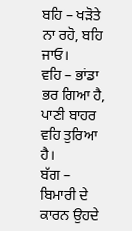ਬਹਿ – ਖੜੋਤੇ ਨਾ ਰਹੋ, ਬਹਿ ਜਾਓ।
ਵਹਿ – ਭਾਂਡਾ ਭਰ ਗਿਆ ਹੈ, ਪਾਣੀ ਬਾਹਰ ਵਹਿ ਤੁਰਿਆ ਹੈ।
ਬੱਗ – ਬਿਮਾਰੀ ਦੇ ਕਾਰਨ ਉਹਦੇ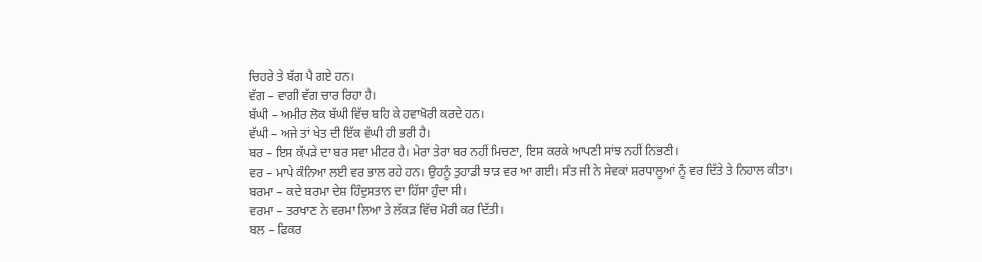ਚਿਹਰੇ ਤੇ ਬੱਗ ਪੈ ਗਏ ਹਨ।
ਵੱਗ – ਵਾਗੀ ਵੱਗ ਚਾਰ ਰਿਹਾ ਹੈ।
ਬੱਘੀ – ਅਮੀਰ ਲੋਕ ਬੱਘੀ ਵਿੱਚ ਬਹਿ ਕੇ ਹਵਾਖੋਰੀ ਕਰਦੇ ਹਨ।
ਵੱਘੀ – ਅਜੇ ਤਾਂ ਖੇਤ ਦੀ ਇੱਕ ਵੱਘੀ ਹੀ ਭਰੀ ਹੈ।
ਬਰ – ਇਸ ਕੱਪੜੇ ਦਾ ਬਰ ਸਵਾ ਮੀਟਰ ਹੈ। ਮੇਰਾ ਤੇਰਾ ਬਰ ਨਹੀਂ ਮਿਚਣਾ, ਇਸ ਕਰਕੇ ਆਪਣੀ ਸਾਂਝ ਨਹੀਂ ਨਿਭਣੀ।
ਵਰ – ਮਾਪੇ ਕੰਨਿਆ ਲਈ ਵਰ ਭਾਲ ਰਹੇ ਹਨ। ਉਹਨੂੰ ਤੁਹਾਡੀ ਝਾੜ ਵਰ ਆ ਗਈ। ਸੰਤ ਜੀ ਨੇ ਸੇਵਕਾਂ ਸ਼ਰਧਾਲੂਆਂ ਨੂੰ ਵਰ ਦਿੱਤੇ ਤੇ ਨਿਹਾਲ ਕੀਤਾ।
ਬਰਮਾ – ਕਦੇ ਬਰਮਾ ਦੇਸ਼ ਹਿੰਦੁਸਤਾਨ ਦਾ ਹਿੱਸਾ ਹੁੰਦਾ ਸੀ।
ਵਰਮਾ – ਤਰਖਾਣ ਨੇ ਵਰਮਾ ਲਿਆ ਤੇ ਲੱਕੜ ਵਿੱਚ ਮੋਰੀ ਕਰ ਦਿੱਤੀ।
ਬਲ – ਫਿਕਰ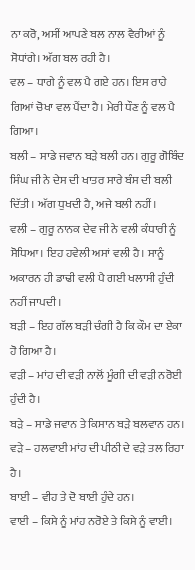ਨਾ ਕਰੋ, ਅਸੀਂ ਆਪਣੇ ਬਲ ਨਾਲ ਵੈਰੀਆਂ ਨੂੰ ਸੋਧਾਂਗੇ। ਅੱਗ ਬਲ ਰਹੀ ਹੈ।
ਵਲ – ਧਾਗੇ ਨੂੰ ਵਲ ਪੈ ਗਏ ਹਨ। ਇਸ ਰਾਹੇ ਗਿਆਂ ਚੋਖਾ ਵਲ ਪੈਂਦਾ ਹੈ। ਮੇਰੀ ਧੌਣ ਨੂੰ ਵਲ ਪੈ ਗਿਆ।
ਬਲੀ – ਸਾਡੇ ਜਵਾਨ ਬੜੇ ਬਲੀ ਹਨ। ਗੁਰੂ ਗੋਬਿੰਦ ਸਿੰਘ ਜੀ ਨੇ ਦੇਸ ਦੀ ਖਾਤਰ ਸਾਰੇ ਬੰਸ ਦੀ ਬਲੀ ਦਿੱਤੀ। ਅੱਗ ਧੁਖਦੀ ਹੈ, ਅਜੇ ਬਲੀ ਨਹੀਂ।
ਵਲੀ – ਗੁਰੂ ਨਾਨਕ ਦੇਵ ਜੀ ਨੇ ਵਲੀ ਕੰਧਾਰੀ ਨੂੰ ਸੋਧਿਆ। ਇਹ ਹਵੇਲੀ ਅਸਾਂ ਵਲੀ ਹੈ। ਸਾਨੂੰ ਅਕਾਰਨ ਹੀ ਡਾਢੀ ਵਲੀ ਪੈ ਗਈ ਖਲਾਸੀ ਹੁੰਦੀ ਨਹੀਂ ਜਾਪਦੀ।
ਬੜੀ – ਇਹ ਗੱਲ ਬੜੀ ਚੰਗੀ ਹੈ ਕਿ ਕੌਮ ਦਾ ਏਕਾ ਹੋ ਗਿਆ ਹੈ।
ਵੜੀ – ਮਾਂਹ ਦੀ ਵੜੀ ਨਾਲੋਂ ਮੂੰਗੀ ਦੀ ਵੜੀ ਨਰੋਈ ਹੁੰਦੀ ਹੈ।
ਬੜੇ – ਸਾਡੇ ਜਵਾਨ ਤੇ ਕਿਸਾਨ ਬੜੇ ਬਲਵਾਨ ਹਨ।
ਵੜੇ – ਹਲਵਾਈ ਮਾਂਹ ਦੀ ਪੀਠੀ ਦੇ ਵੜੇ ਤਲ ਰਿਹਾ ਹੈ।
ਬਾਈ – ਵੀਹ ਤੇ ਦੋ ਬਾਈ ਹੁੰਦੇ ਹਨ।
ਵਾਈ – ਕਿਸੇ ਨੂੰ ਮਾਂਹ ਨਰੋਏ ਤੇ ਕਿਸੇ ਨੂੰ ਵਾਈ।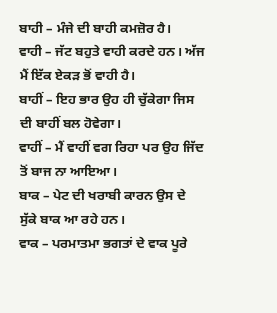ਬਾਹੀ – ਮੰਜੇ ਦੀ ਬਾਹੀ ਕਮਜ਼ੋਰ ਹੈ।
ਵਾਹੀ – ਜੱਟ ਬਹੁਤੇ ਵਾਹੀ ਕਰਦੇ ਹਨ। ਅੱਜ ਮੈਂ ਇੱਕ ਏਕੜ ਭੋਂ ਵਾਹੀ ਹੈ।
ਬਾਹੀਂ – ਇਹ ਭਾਰ ਉਹ ਹੀ ਚੁੱਕੇਗਾ ਜਿਸ ਦੀ ਬਾਹੀਂ ਬਲ ਹੋਵੇਗਾ।
ਵਾਹੀਂ – ਮੈਂ ਵਾਹੀਂ ਵਗ ਰਿਹਾ ਪਰ ਉਹ ਜਿੱਦ ਤੋਂ ਬਾਜ ਨਾ ਆਇਆ।
ਬਾਕ – ਪੇਟ ਦੀ ਖਰਾਬੀ ਕਾਰਨ ਉਸ ਦੇ ਸੁੱਕੇ ਬਾਕ ਆ ਰਹੇ ਹਨ।
ਵਾਕ – ਪਰਮਾਤਮਾ ਭਗਤਾਂ ਦੇ ਵਾਕ ਪੂਰੇ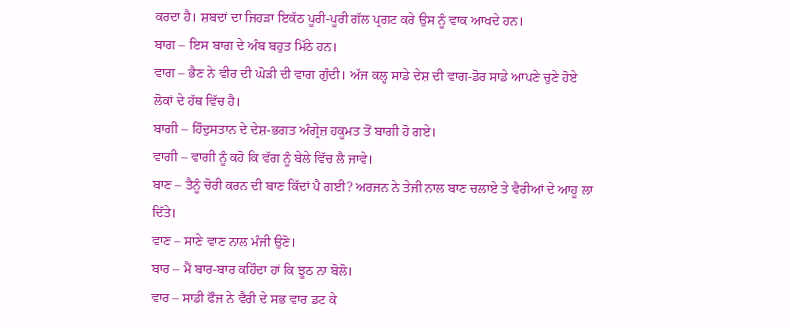ਕਰਦਾ ਹੈ। ਸ਼ਬਦਾਂ ਦਾ ਜਿਹੜਾ ਇਕੱਠ ਪੂਰੀ-ਪੂਰੀ ਗੱਲ ਪ੍ਰਗਟ ਕਰੇ ਉਸ ਨੂੰ ਵਾਕ ਆਖਦੇ ਹਨ।
ਬਾਗ – ਇਸ ਬਾਗ ਦੇ ਅੰਬ ਬਹੁਤ ਮਿੱਠੇ ਹਨ।
ਵਾਗ – ਭੈਣ ਨੇ ਵੀਰ ਦੀ ਘੋੜੀ ਦੀ ਵਾਗ ਗੁੰਦੀ। ਅੱਜ ਕਲ੍ਹ ਸਾਡੇ ਦੇਸ਼ ਦੀ ਵਾਗ-ਡੋਰ ਸਾਡੇ ਆਪਣੇ ਚੁਣੇ ਹੋਏ ਲੋਕਾਂ ਦੇ ਹੱਥ ਵਿੱਚ ਹੈ।
ਬਾਗੀ – ਹਿੰਦੁਸਤਾਨ ਦੇ ਦੇਸ਼-ਭਗਤ ਅੰਗ੍ਰੇਜ਼ ਹਕੂਮਤ ਤੋਂ ਬਾਗੀ ਹੋ ਗਏ।
ਵਾਗੀ – ਵਾਗੀ ਨੂੰ ਕਹੋ ਕਿ ਵੱਗ ਨੂੰ ਬੇਲੇ ਵਿੱਚ ਲੈ ਜਾਵੇ।
ਬਾਣ – ਤੈਨੂੰ ਚੋਰੀ ਕਰਨ ਦੀ ਬਾਣ ਕਿੱਦਾਂ ਪੈ ਗਈ? ਅਰਜਨ ਨੇ ਤੇਜੀ ਨਾਲ ਬਾਣ ਚਲਾਏ ਤੇ ਵੈਰੀਆਂ ਦੇ ਆਹੂ ਲਾ ਦਿੱਤੇ।
ਵਾਣ – ਸਾਣੇ ਵਾਣ ਨਾਲ ਮੰਜੀ ਉਣੋ।
ਬਾਰ – ਮੈਂ ਬਾਰ-ਬਾਰ ਕਹਿੰਦਾ ਹਾਂ ਕਿ ਝੂਠ ਨਾ ਬੋਲੋ।
ਵਾਰ – ਸਾਡੀ ਫੌਜ ਨੇ ਵੈਰੀ ਦੇ ਸਭ ਵਾਰ ਡਟ ਕੇ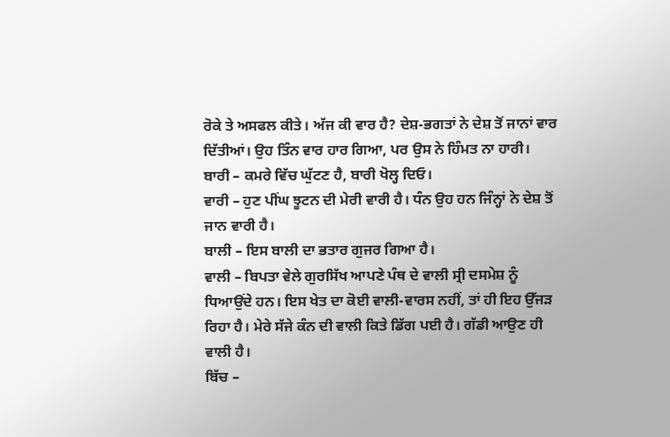ਰੋਕੇ ਤੇ ਅਸਫਲ ਕੀਤੇ। ਅੱਜ ਕੀ ਵਾਰ ਹੈ? ਦੇਸ਼-ਭਗਤਾਂ ਨੇ ਦੇਸ਼ ਤੋਂ ਜਾਨਾਂ ਵਾਰ ਦਿੱਤੀਆਂ। ਉਹ ਤਿੰਨ ਵਾਰ ਹਾਰ ਗਿਆ, ਪਰ ਉਸ ਨੇ ਹਿੰਮਤ ਨਾ ਹਾਰੀ।
ਬਾਰੀ – ਕਮਰੇ ਵਿੱਚ ਘੁੱਟਣ ਹੈ, ਬਾਰੀ ਖੋਲ੍ਹ ਦਿਓ।
ਵਾਰੀ – ਹੁਣ ਪੀਂਘ ਝੂਟਨ ਦੀ ਮੇਰੀ ਵਾਰੀ ਹੈ। ਧੰਨ ਉਹ ਹਨ ਜਿੰਨ੍ਹਾਂ ਨੇ ਦੇਸ਼ ਤੋਂ ਜਾਨ ਵਾਰੀ ਹੈ।
ਬਾਲੀ – ਇਸ ਬਾਲੀ ਦਾ ਭਤਾਰ ਗੁਜਰ ਗਿਆ ਹੈ।
ਵਾਲੀ – ਬਿਪਤਾ ਵੇਲੇ ਗੁਰਸਿੱਖ ਆਪਣੇ ਪੰਥ ਦੇ ਵਾਲੀ ਸ੍ਰੀ ਦਸਮੇਸ਼ ਨੂੰ ਧਿਆਉਂਦੇ ਹਨ। ਇਸ ਖੇਤ ਦਾ ਕੋਈ ਵਾਲੀ-ਵਾਰਸ ਨਹੀਂ, ਤਾਂ ਹੀ ਇਹ ਉੱਜੜ ਰਿਹਾ ਹੈ। ਮੇਰੇ ਸੱਜੇ ਕੰਨ ਦੀ ਵਾਲੀ ਕਿਤੇ ਡਿੱਗ ਪਈ ਹੈ। ਗੱਡੀ ਆਉਣ ਹੀ ਵਾਲੀ ਹੈ।
ਬਿੱਚ –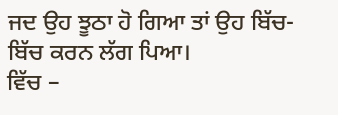ਜਦ ਉਹ ਝੂਠਾ ਹੋ ਗਿਆ ਤਾਂ ਉਹ ਬਿੱਚ-ਬਿੱਚ ਕਰਨ ਲੱਗ ਪਿਆ।
ਵਿੱਚ –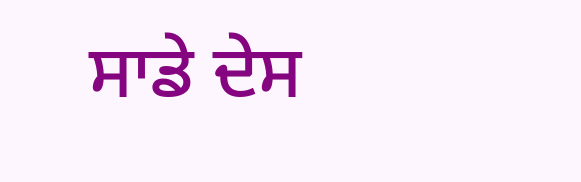ਸਾਡੇ ਦੇਸ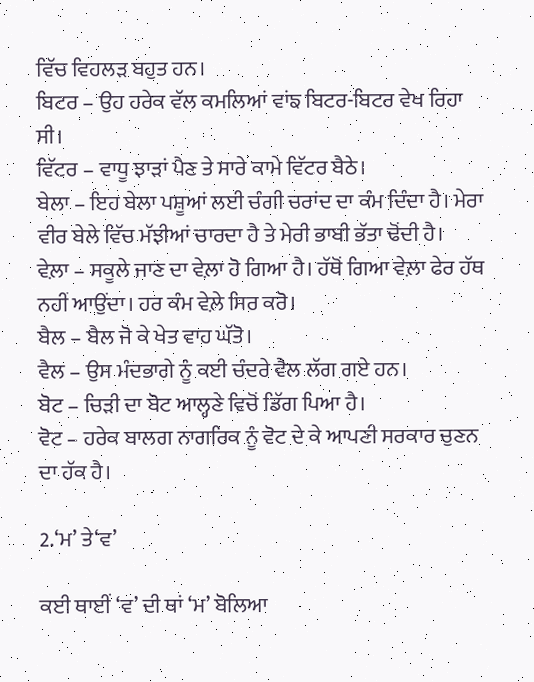ਵਿੱਚ ਵਿਹਲੜ ਬਹੁਤ ਹਨ।
ਬਿਟਰ – ਉਹ ਹਰੇਕ ਵੱਲ ਕਮਲਿਆਂ ਵਾਂਙ ਬਿਟਰ-ਬਿਟਰ ਵੇਖ ਰਿਹਾ ਸੀ।
ਵਿੱਟਰ – ਵਾਧੂ ਝਾੜਾਂ ਪੈਣ ਤੇ ਸਾਰੇ ਕਾਮੇ ਵਿੱਟਰ ਬੈਠੇ।
ਬੇਲਾ – ਇਹ ਬੇਲਾ ਪਸ਼ੂਆਂ ਲਈ ਚੰਗੀ ਚਰਾਂਦ ਦਾ ਕੰਮ ਦਿੰਦਾ ਹੈ। ਮੇਰਾ ਵੀਰ ਬੇਲੇ ਵਿੱਚ ਮੱਝੀਆਂ ਚਾਰਦਾ ਹੈ ਤੇ ਮੇਰੀ ਭਾਬੀ ਭੱਤਾ ਢੋਂਦੀ ਹੈ।
ਵੇਲ਼ਾ – ਸਕੂਲੇ ਜਾਣ ਦਾ ਵੇਲ਼ਾ ਹੋ ਗਿਆ ਹੈ। ਹੱਥੋਂ ਗਿਆ ਵੇਲ਼ਾ ਫੇਰ ਹੱਥ ਨਹੀਂ ਆਉਂਦਾ। ਹਰ ਕੰਮ ਵੇਲ਼ੇ ਸਿਰ ਕਰੋ।
ਬੈਲ – ਬੈਲ ਜੋ ਕੇ ਖੇਤ ਵਾਹ ਘੱਤੋ।
ਵੈਲ – ਉਸ ਮੰਦਭਾਗੇ ਨੂੰ ਕਈ ਚੰਦਰੇ ਵੈਲ ਲੱਗ ਗਏ ਹਨ।
ਬੋਟ – ਚਿੜੀ ਦਾ ਬੋਟ ਆਲ੍ਹਣੇ ਵਿਚੋਂ ਡਿੱਗ ਪਿਆ ਹੈ।
ਵੋਟ – ਹਰੇਕ ਬਾਲਗ ਨਾਗਰਿਕ ਨੂੰ ਵੋਟ ਦੇ ਕੇ ਆਪਣੀ ਸਰਕਾਰ ਚੁਣਨ ਦਾ ਹੱਕ ਹੈ।

2.‘ਮ’ ਤੇ‘ਵ’

ਕਈ ਥਾਈਂ ‘ਵ’ ਦੀ ਥਾਂ ‘ਮ’ ਬੋਲਿਆ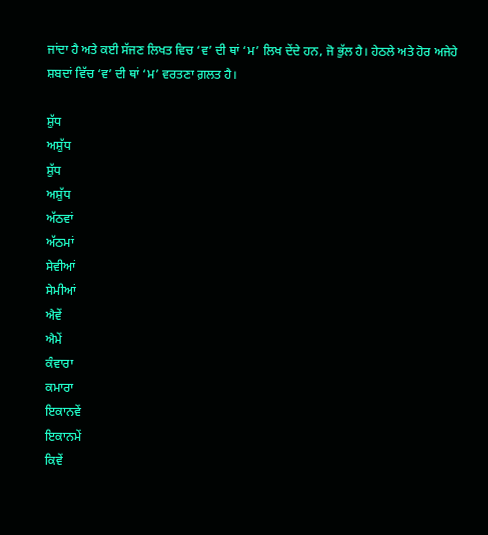ਜਾਂਦਾ ਹੈ ਅਤੇ ਕਈ ਸੱਜਣ ਲਿਖਤ ਵਿਚ ‘ਵ’ ਦੀ ਥਾਂ ‘ਮ’ ਲਿਖ ਦੇਂਦੇ ਹਨ, ਜੋ ਭੁੱਲ ਹੈ। ਹੇਠਲੇ ਅਤੇ ਹੋਰ ਅਜੇਹੇ ਸ਼ਬਦਾਂ ਵਿੱਚ ‘ਵ’ ਦੀ ਥਾਂ ‘ਮ’ ਵਰਤਣਾ ਗ਼ਲਤ ਹੈ।

ਸ਼ੁੱਧ
ਅਸ਼ੁੱਧ
ਸ਼ੁੱਧ
ਅਸ਼ੁੱਧ
ਅੱਠਵਾਂ
ਅੱਠਮਾਂ
ਸੇਵੀਆਂ
ਸੇਮੀਆਂ
ਐਵੇਂ
ਐਮੇਂ
ਕੰਵਾਰਾ
ਕਮਾਰਾ
ਇਕਾਨਵੇਂ
ਇਕਾਨਮੇਂ
ਕਿਵੇਂ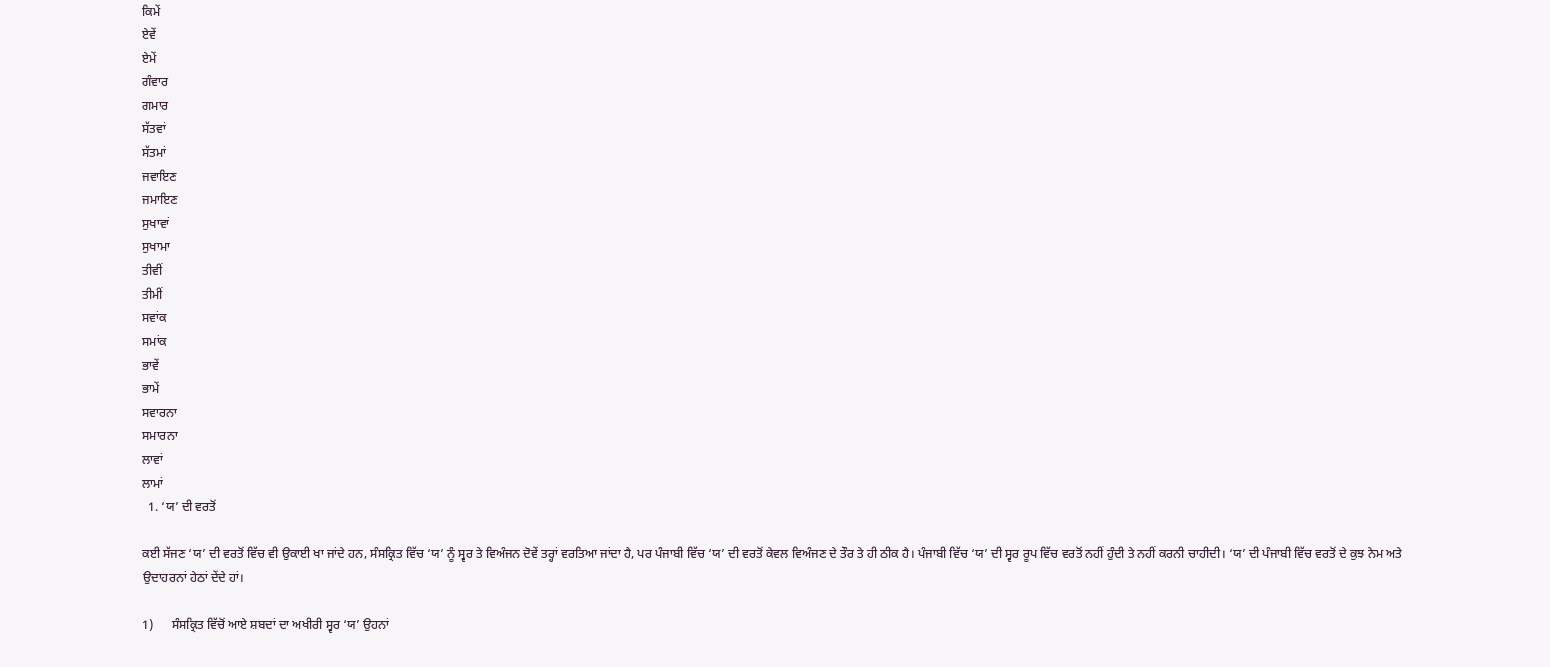ਕਿਮੇਂ
ਏਵੇਂ
ਏਮੇਂ
ਗੰਵਾਰ
ਗਮਾਰ
ਸੱਤਵਾਂ
ਸੱਤਮਾਂ
ਜਵਾਇਣ
ਜਮਾਇਣ
ਸੁਖਾਵਾਂ
ਸੁਖਾਮਾ
ਤੀਵੀਂ
ਤੀਮੀਂ
ਸਵਾਂਕ
ਸਮਾਂਕ
ਭਾਵੇਂ
ਭਾਮੇਂ
ਸਵਾਰਨਾ
ਸਮਾਰਨਾ
ਲਾਵਾਂ
ਲਾਮਾਂ
  1. ‘ਯ’ ਦੀ ਵਰਤੋਂ

ਕਈ ਸੱਜਣ ‘ਯ’ ਦੀ ਵਰਤੋਂ ਵਿੱਚ ਵੀ ਉਕਾਈ ਖਾ ਜਾਂਦੇ ਹਨ, ਸੰਸਕ੍ਰਿਤ ਵਿੱਚ ‘ਯ’ ਨੂੰ ਸ੍ਵਰ ਤੇ ਵਿਅੰਜਨ ਦੋਵੇਂ ਤਰ੍ਹਾਂ ਵਰਤਿਆ ਜਾਂਦਾ ਹੈ, ਪਰ ਪੰਜਾਬੀ ਵਿੱਚ ‘ਯ’ ਦੀ ਵਰਤੋਂ ਕੇਵਲ ਵਿਅੰਜਣ ਦੇ ਤੌਰ ਤੇ ਹੀ ਠੀਕ ਹੈ। ਪੰਜਾਬੀ ਵਿੱਚ ‘ਯ’ ਦੀ ਸ੍ਵਰ ਰੂਪ ਵਿੱਚ ਵਰਤੋਂ ਨਹੀਂ ਹੁੰਦੀ ਤੇ ਨਹੀਂ ਕਰਨੀ ਚਾਹੀਦੀ। ‘ਯ’ ਦੀ ਪੰਜਾਬੀ ਵਿੱਚ ਵਰਤੋਂ ਦੇ ਕੁਝ ਨੇਮ ਅਤੇ ਉਦਾਹਰਨਾਂ ਹੇਠਾਂ ਦੇਂਦੇ ਹਾਂ।

1)      ਸੰਸਕ੍ਰਿਤ ਵਿੱਚੋਂ ਆਏ ਸ਼ਬਦਾਂ ਦਾ ਅਖੀਰੀ ਸ੍ਵਰ ‘ਯ’ ਉਹਨਾਂ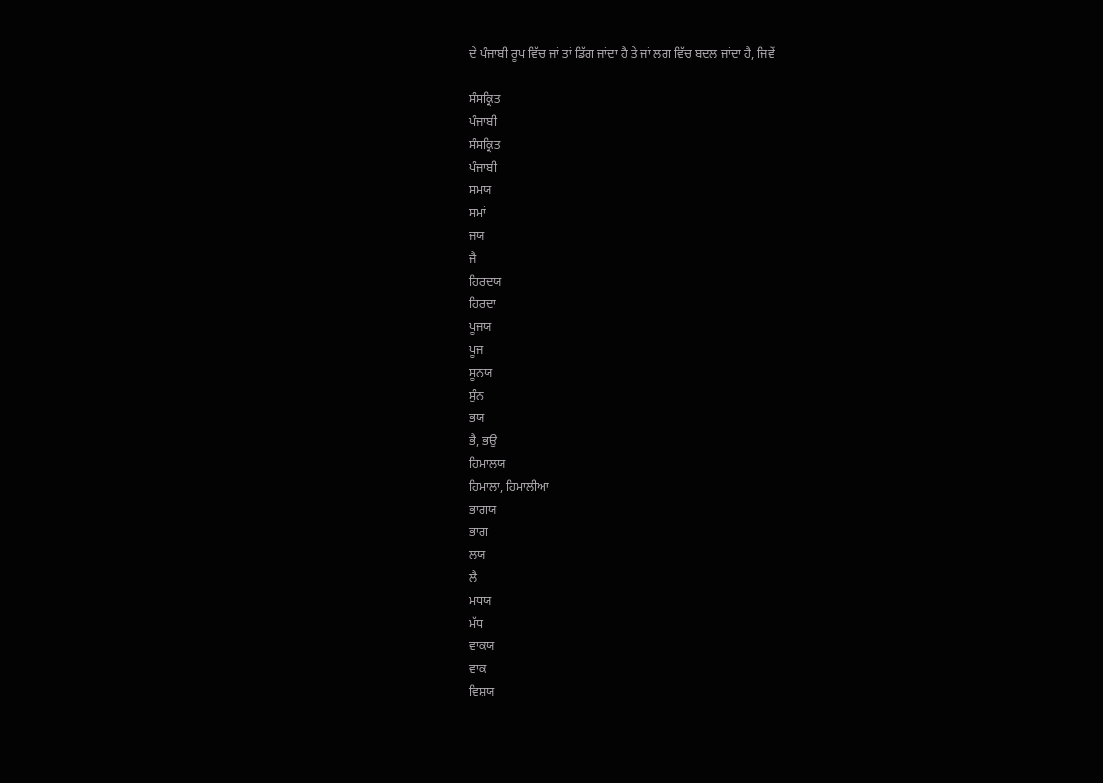ਦੇ ਪੰਜਾਬੀ ਰੂਪ ਵਿੱਚ ਜਾਂ ਤਾਂ ਡਿੱਗ ਜਾਂਦਾ ਹੈ ਤੇ ਜਾਂ ਲਗ ਵਿੱਚ ਬਦਲ ਜਾਂਦਾ ਹੈ, ਜਿਵੇਂ

ਸੰਸਕ੍ਰਿਤ
ਪੰਜਾਬੀ
ਸੰਸਕ੍ਰਿਤ
ਪੰਜਾਬੀ
ਸਮਯ
ਸਮਾਂ
ਜਯ
ਜੈ
ਹਿਰਦਯ
ਹਿਰਦਾ
ਪੂਜਯ
ਪੂਜ
ਸੂਨਯ
ਸੁੰਨ
ਭਯ
ਭੈ, ਭਉ
ਹਿਮਾਲਯ
ਹਿਮਾਲਾ, ਹਿਮਾਲੀਆ
ਭਾਗਯ
ਭਾਗ
ਲਯ
ਲੈ
ਮਧਯ
ਮੱਧ
ਵਾਕਯ
ਵਾਕ
ਵਿਸ਼ਯ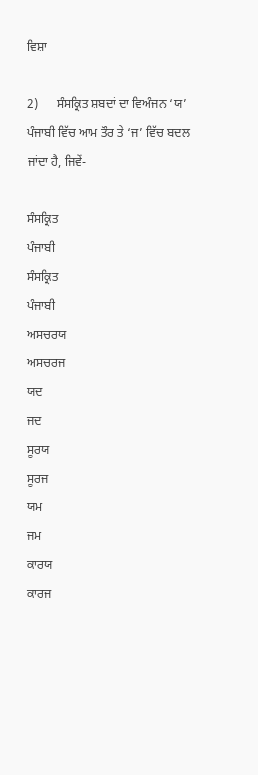ਵਿਸ਼ਾ

2)      ਸੰਸਕ੍ਰਿਤ ਸ਼ਬਦਾਂ ਦਾ ਵਿਅੰਜਨ ‘ਯ’ ਪੰਜਾਬੀ ਵਿੱਚ ਆਮ ਤੌਰ ਤੇ ‘ਜ’ ਵਿੱਚ ਬਦਲ ਜਾਂਦਾ ਹੈ, ਜਿਵੇਂ-

ਸੰਸਕ੍ਰਿਤ
ਪੰਜਾਬੀ
ਸੰਸਕ੍ਰਿਤ
ਪੰਜਾਬੀ
ਅਸਚਰਯ
ਅਸਚਰਜ
ਯਦ
ਜਦ
ਸੂਰਯ
ਸੂਰਜ
ਯਮ
ਜਮ
ਕਾਰਯ
ਕਾਰਜ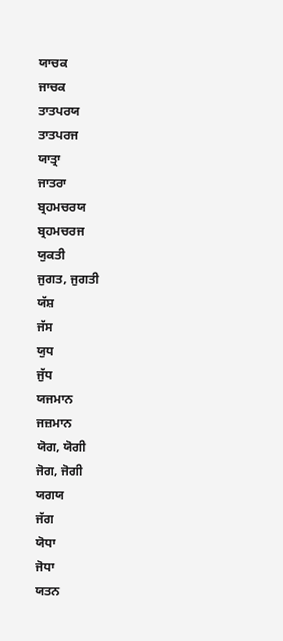ਯਾਚਕ
ਜਾਚਕ
ਤਾਤਪਰਯ
ਤਾਤਪਰਜ
ਯਾਤ੍ਰਾ
ਜਾਤਰਾ
ਬ੍ਰਹਮਚਰਯ
ਬ੍ਰਹਮਚਰਜ
ਯੁਕਤੀ
ਜੁਗਤ, ਜੁਗਤੀ
ਯੱਸ਼
ਜੱਸ
ਯੁਧ
ਜੁੱਧ
ਯਜਮਾਨ
ਜਜ਼ਮਾਨ
ਯੋਗ, ਯੋਗੀ
ਜੋਗ, ਜੋਗੀ
ਯਗਯ
ਜੱਗ
ਯੋਧਾ
ਜੋਧਾ
ਯਤਨ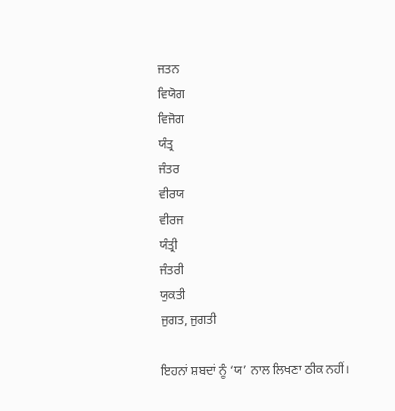ਜਤਨ
ਵਿਯੋਗ
ਵਿਜੋਗ
ਯੰਤ੍ਰ
ਜੰਤਰ
ਵੀਰਯ
ਵੀਰਜ
ਯੰਤ੍ਰੀ
ਜੰਤਰੀ
ਯੁਕਤੀ
ਜੁਗਤ, ਜੁਗਤੀ

ਇਹਨਾਂ ਸ਼ਬਦਾਂ ਨੂੰ ‘ਯ’ ਨਾਲ ਲਿਖਣਾ ਠੀਕ ਨਹੀਂ।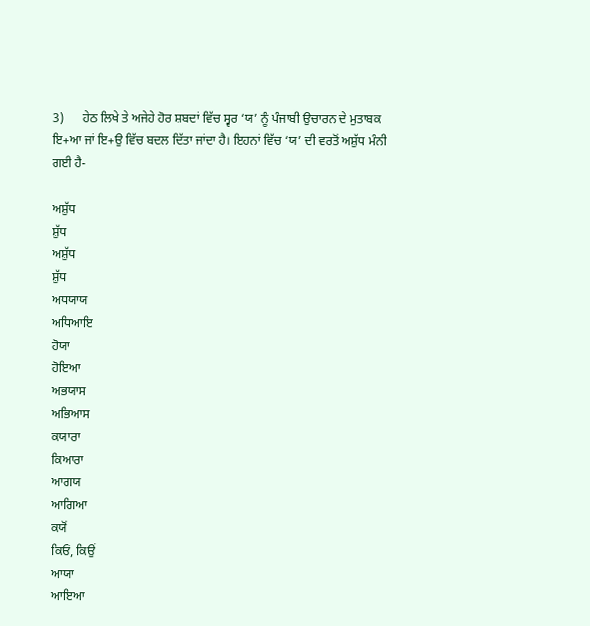3)      ਹੇਠ ਲਿਖੇ ਤੇ ਅਜੇਹੇ ਹੋਰ ਸ਼ਬਦਾਂ ਵਿੱਚ ਸ੍ਵਰ ‘ਯ’ ਨੂੰ ਪੰਜਾਬੀ ਉਚਾਰਨ ਦੇ ਮੁਤਾਬਕ ਇ+ਆ ਜਾਂ ਇ+ਉ ਵਿੱਚ ਬਦਲ ਦਿੱਤਾ ਜਾਂਦਾ ਹੈ। ਇਹਨਾਂ ਵਿੱਚ ‘ਯ’ ਦੀ ਵਰਤੋਂ ਅਸ਼ੁੱਧ ਮੰਨੀ ਗਈ ਹੈ-

ਅਸ਼ੁੱਧ
ਸ਼ੁੱਧ
ਅਸ਼ੁੱਧ
ਸ਼ੁੱਧ
ਅਧਯਾਯ
ਅਧਿਆਇ
ਹੋਯਾ
ਹੋਇਆ
ਅਭਯਾਸ
ਅਭਿਆਸ
ਕਯਾਰਾ
ਕਿਆਰਾ
ਆਗਯ
ਆਗਿਆ
ਕਯੋਂ
ਕਿਓਂ, ਕਿਉਂ
ਆਯਾ
ਆਇਆ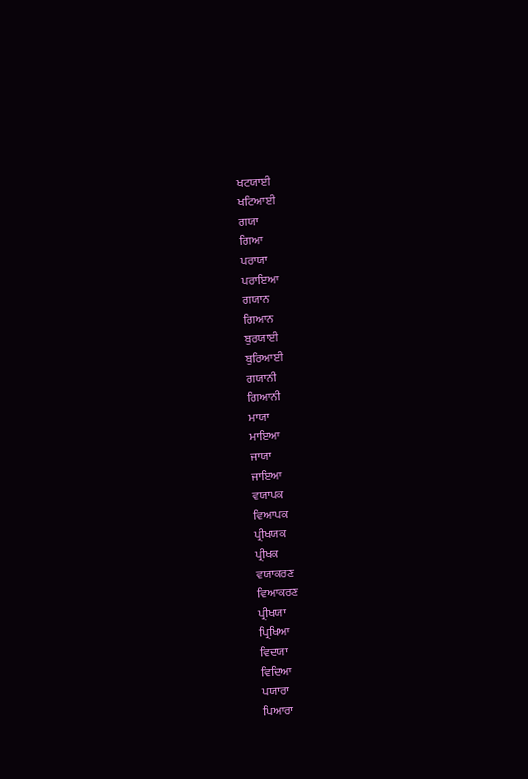ਖਟਯਾਈ
ਖਟਿਆਈ
ਗਯਾ
ਗਿਆ
ਪਰਾਯਾ
ਪਰਾਇਆ
ਗਯਾਨ
ਗਿਆਨ
ਬੁਰਯਾਈ
ਬੁਰਿਆਈ
ਗਯਾਨੀ
ਗਿਆਨੀ
ਮਾਯਾ
ਮਾਇਆ
ਜਾਯਾ
ਜਾਇਆ
ਵਯਾਪਕ
ਵਿਆਪਕ
ਪ੍ਰੀਖਯਕ
ਪ੍ਰੀਖਕ
ਵਯਾਕਰਣ
ਵਿਆਕਰਣ
ਪ੍ਰੀਖਯਾ
ਪ੍ਰਿਖਿਆ
ਵਿਦਯਾ
ਵਿਦਿਆ
ਪਯਾਰਾ
ਪਿਆਰਾ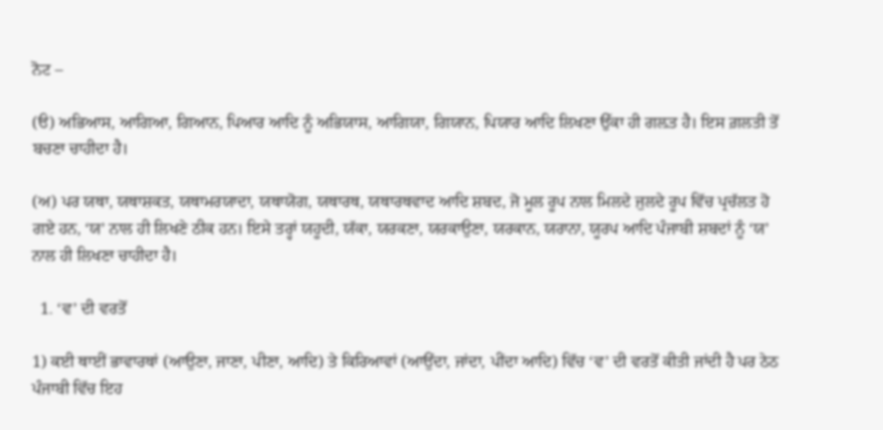ਨੋਟ –

(ੳ) ਅਭਿਆਸ, ਆਗਿਆ, ਗਿਆਨ, ਪਿਆਰ ਆਦਿ ਨੂੰ ਅਭਿਯਾਸ, ਆਗਿਯਾ, ਗਿਯਾਨ, ਪਿਯਾਰ ਆਦਿ ਲਿਖਣਾ ਉੱਕਾ ਹੀ ਗਲ਼ਤ ਹੈ। ਇਸ ਗ਼ਲਤੀ ਤੋਂ ਬਚਣਾ ਚਾਹੀਦਾ ਹੈ।

(ਅ) ਪਰ ਯਥਾ, ਯਥਾਸ਼ਕਤ, ਯਥਾਮਰਯਾਦਾ, ਯਥਾਯੋਗ, ਯਥਾਰਥ, ਯਥਾਰਥਵਾਦ ਆਦਿ ਸ਼ਬਦ, ਜੋ ਮੂਲ ਰੂਪ ਨਾਲ ਮਿਲਦੇ ਜੁਲਦੇ ਰੂਪ ਵਿੱਚ ਪ੍ਰਚੱਲਤ ਹੋ ਗਏ ਹਨ, ‘ਯ’ ਨਾਲ ਹੀ ਲਿਖਣੇ ਠੀਕ ਹਨ। ਇਸੇ ਤਰ੍ਹਾਂ ਯਹੂਦੀ, ਯੱਕਾ, ਯਰਕਣਾ, ਯਰਕਾਉਣਾ, ਯਰਕਾਨ, ਯਰਾਨਾ, ਯੂਰਪ ਆਦਿ ਪੰਜਾਬੀ ਸ਼ਬਦਾਂ ਨੂੰ ‘ਯ’ ਨਾਲ ਹੀ ਲਿਖਣਾ ਚਾਹੀਦਾ ਹੈ।

  1. ‘ਵ’ ਦੀ ਵਰਤੋਂ

1) ਕਈ ਥਾਈਂ ਭਾਵਾਰਥਾਂ (ਆਉਣਾ, ਜਾਣਾ, ਪੀਣਾ, ਆਦਿ) ਤੇ ਕਿਰਿਆਵਾਂ (ਆਉਂਦਾ, ਜਾਂਦਾ, ਪੀਂਦਾ ਆਦਿ) ਵਿੱਚ ‘ਵ’ ਦੀ ਵਰਤੋਂ ਕੀਤੀ ਜਾਂਦੀ ਹੈ ਪਰ ਠੇਠ ਪੰਜਾਬੀ ਵਿੱਚ ਇਹ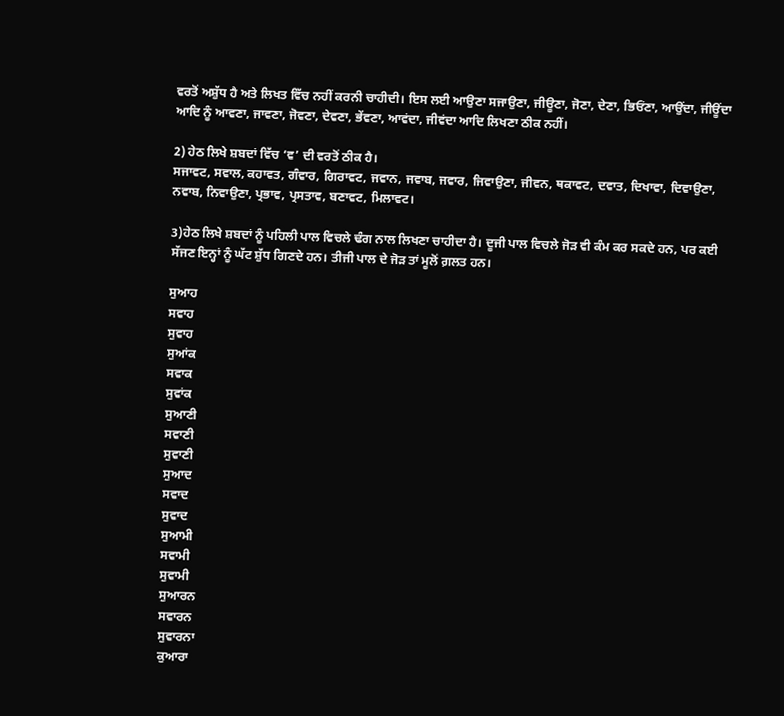ਵਰਤੋਂ ਅਸ਼ੁੱਧ ਹੈ ਅਤੇ ਲਿਖਤ ਵਿੱਚ ਨਹੀਂ ਕਰਨੀ ਚਾਹੀਦੀ। ਇਸ ਲਈ ਆਉਣਾ ਸਜਾਉਣਾ, ਜੀਊਣਾ, ਜੋਣਾ, ਦੇਣਾ, ਭਿਓਂਣਾ, ਆਉਂਦਾ, ਜੀਊਂਦਾ ਆਦਿ ਨੂੰ ਆਵਣਾ, ਜਾਵਣਾ, ਜੋਵਣਾ, ਦੇਵਣਾ, ਭੇਂਵਣਾ, ਆਵਂਦਾ, ਜੀਵਂਦਾ ਆਦਿ ਲਿਖਣਾ ਠੀਕ ਨਹੀਂ।

2) ਹੇਠ ਲਿਖੇ ਸ਼ਬਦਾਂ ਵਿੱਚ ‘ਵ’ ਦੀ ਵਰਤੋਂ ਠੀਕ ਹੈ।
ਸਜਾਵਟ, ਸਵਾਲ, ਕਹਾਵਤ, ਗੰਵਾਰ, ਗਿਰਾਵਟ, ਜਵਾਨ, ਜਵਾਬ, ਜਵਾਰ, ਜਿਵਾਉਣਾ, ਜੀਵਨ, ਥਕਾਵਟ, ਦਵਾਤ, ਦਿਖਾਵਾ, ਦਿਵਾਉਣਾ, ਨਵਾਬ, ਨਿਵਾਉਣਾ, ਪ੍ਰਭਾਵ, ਪ੍ਰਸਤਾਵ, ਬਣਾਵਟ, ਮਿਲਾਵਟ।

3)ਹੇਠ ਲਿਖੇ ਸ਼ਬਦਾਂ ਨੂੰ ਪਹਿਲੀ ਪਾਲ ਵਿਚਲੇ ਢੰਗ ਨਾਲ ਲਿਖਣਾ ਚਾਹੀਦਾ ਹੈ। ਦੂਜੀ ਪਾਲ ਵਿਚਲੇ ਜੋੜ ਵੀ ਕੰਮ ਕਰ ਸਕਦੇ ਹਨ, ਪਰ ਕਈ ਸੱਜਣ ਇਨ੍ਹਾਂ ਨੂੰ ਘੱਟ ਸ਼ੁੱਧ ਗਿਣਦੇ ਹਨ। ਤੀਜੀ ਪਾਲ ਦੇ ਜੋੜ ਤਾਂ ਮੂਲੋਂ ਗ਼ਲਤ ਹਨ।

ਸੁਆਹ
ਸਵਾਹ
ਸੁਵਾਹ
ਸੁਆਂਕ
ਸਵਾਕ
ਸੁਵਾਂਕ
ਸੁਆਣੀ
ਸਵਾਣੀ
ਸੁਵਾਣੀ
ਸੁਆਦ
ਸਵਾਦ
ਸੁਵਾਦ
ਸੁਆਮੀ
ਸਵਾਮੀ
ਸੁਵਾਮੀ
ਸੁਆਰਨ
ਸਵਾਰਨ
ਸੁਵਾਰਨਾ
ਕੁਆਰਾ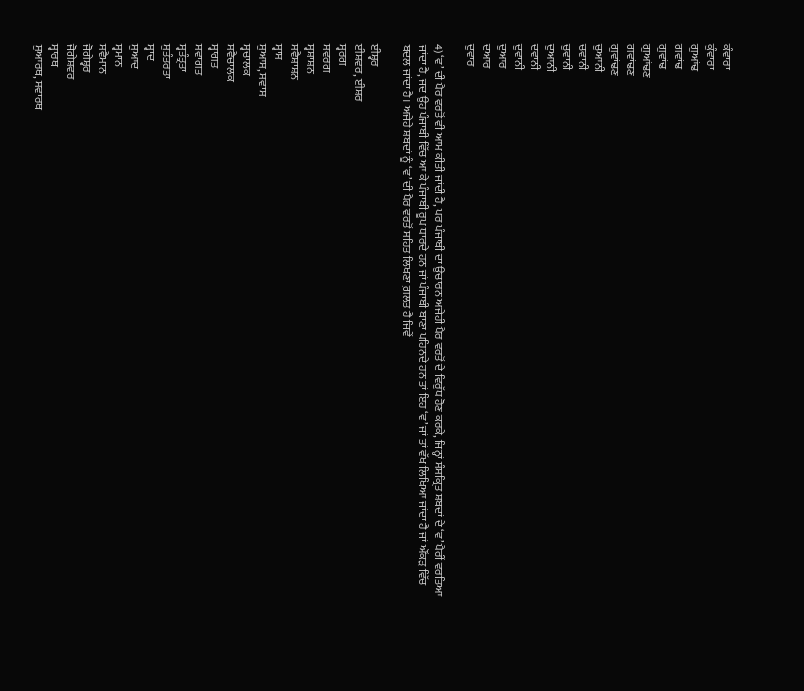ਕੰਵਾਰਾ
ਕੁੰਵਾਰਾ
ਗੁਆਂਢ
ਗਵਾਂਢ
ਗੁਵਾਂਢ
ਗੁਆਂਢਣ
ਗਵਾਂਢਣ
ਗੁਵਾਂਢਣ
ਚੁਆਨੀ
ਚਵਾਨੀ
ਚੁਵਾਨੀ
ਦੁਆਨੀ
ਦਵਾਨੀ
ਦੁਵਾਨੀ
ਦੁਆਰ
ਦਆਰ
ਦੁਵਾਰ

4) ‘ਵ’ ਦੀ ਪੈਰ ਵਰਤੋਂ ਵੀ ਆਮ ਕੀਤੀ ਜਾਂਦੀ ਹੈ, ਪਰ ਪੰਜਾਬੀ ਦਾ ਉਚਾਰਨ ਅਜੇਹੀ ਪੈਰ ਵਰਤੋਂ ਦੇ ਵਿਰੁੱਧ ਹੋਣ ਕਰਕੇ, ਜਿਨ੍ਹਾਂ ਸੰਸਕ੍ਰਿਤ ਸ਼ਬਦਾਂ ਦੇ ‘ਵ’ ਪੈਰੀਂ ਵਰਤਿਆ ਜਾਂਦਾ ਹੈ, ਜਦ ਉਹ ਪੰਜਾਬੀ ਵਿੱਚ ਆ ਕੇ ਪੰਜਾਬੀ ਰੂਪ ਧਾਰਦੇ ਹਨ ਜਾਂ ਪੰਜਾਬੀ ਬਾਣਾ ਪਹਿਨਦੇ ਹਨ ਤਾਂ ਇਹ ‘ਵ’ ਜਾਂ ਤਾਂ ਵੱਖ ਲਿਖਿਆ ਜਾਂਦਾ ਹੈ ਜਾਂ ਔਂਕੜ ਵਿੱਚ ਬਦਲ ਜਾਂਦਾ ਹੈ। ਅਜੇਹੇ ਸ਼ਬਦਾਂ ਨੂੰ ‘ਵ’ ਦੀ ਪੈਰ ਵਰਤੋਂ ਸਹਿਤ ਲਿਖਣਾ ਗ਼ਲਤ ਹੈ ਜਿਵੇਂ

ਈਸ਼੍ਵਰ
ਈਸ਼ਵਰ, ਈਸ਼ਰ
ਸ੍ਵਰਗ
ਸਵਰਗ
ਸ੍ਵਸ਼ਾਸ਼ਨ
ਸਵੈਸ਼ਾਸ਼ਨ
ਸ੍ਵਾਸ
ਸੁਆਸ, ਸਵਾਸ
ਸ੍ਵਚਾਲਕ
ਸਵੈਚਾਲਕ
ਸ੍ਵਾਗਤ
ਸਵਾਗਤ
ਸ੍ਵਤੰਤ੍ਰਤਾ
ਸੁਤੰਤਰਤਾ
ਸ੍ਵਾਦ
ਸੁਆਦ
ਸ੍ਵਮਾਨ
ਸਵੈਮਾਨ
ਜੋਗੇਸ਼੍ਵਰ
ਜੋਗੇਸ਼ਵਰ
ਸ੍ਵਾਰਥ
ਸੁਆਰਥ, ਸਵਾਰਥ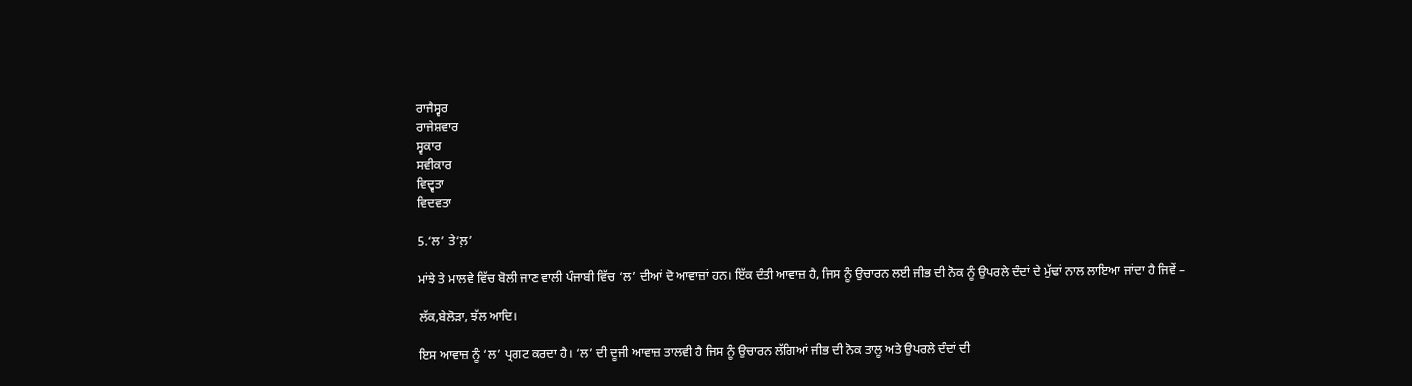ਰਾਜੈਸ੍ਵਰ
ਰਾਜੇਸ਼ਵਾਰ
ਸ੍ਵਕਾਰ
ਸਵੀਕਾਰ
ਵਿਦ੍ਵਤਾ
ਵਿਦਵਤਾ

5.‘ਲ’ ਤੇ‘ਲ਼’

ਮਾਂਝੇ ਤੇ ਮਾਲਵੇ ਵਿੱਚ ਬੋਲੀ ਜਾਣ ਵਾਲੀ ਪੰਜਾਬੀ ਵਿੱਚ ‘ਲ’ ਦੀਆਂ ਦੋ ਆਵਾਜ਼ਾਂ ਹਨ। ਇੱਕ ਦੰਤੀ ਆਵਾਜ਼ ਹੈ, ਜਿਸ ਨੂੰ ਉਚਾਰਨ ਲਈ ਜੀਭ ਦੀ ਨੋਕ ਨੂੰ ਉਪਰਲੇ ਦੰਦਾਂ ਦੇ ਮੁੱਢਾਂ ਨਾਲ ਲਾਇਆ ਜਾਂਦਾ ਹੈ ਜਿਵੇਂ –

ਲੱਕ,ਬੇਲੋੜਾ, ਝੱਲ ਆਦਿ।

ਇਸ ਆਵਾਜ਼ ਨੂੰ ‘ਲ’ ਪ੍ਰਗਟ ਕਰਦਾ ਹੈ। ‘ਲ’ ਦੀ ਦੂਜੀ ਆਵਾਜ਼ ਤਾਲਵੀ ਹੈ ਜਿਸ ਨੂੰ ਉਚਾਰਨ ਲੱਗਿਆਂ ਜੀਭ ਦੀ ਨੋਕ ਤਾਲੂ ਅਤੇ ਉਪਰਲੇ ਦੰਦਾਂ ਦੀ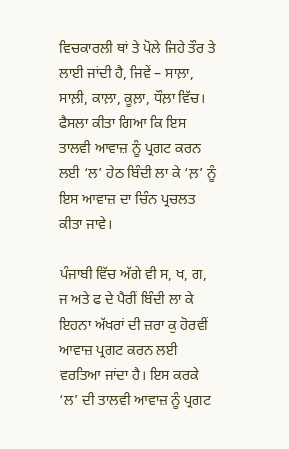ਵਿਚਕਾਰਲੀ ਥਾਂ ਤੇ ਪੋਲੇ ਜਿਹੇ ਤੌਰ ਤੇ ਲਾਈ ਜਾਂਦੀ ਹੈ, ਜਿਵੇਂ – ਸਾਲ਼ਾ, ਸਾਲ਼ੀ, ਕਾਲ਼ਾ, ਕੂਲ਼ਾ, ਧੌਲ਼ਾ ਵਿੱਚ। ਫੈਸਲਾ ਕੀਤਾ ਗਿਆ ਕਿ ਇਸ ਤਾਲਵੀ ਆਵਾਜ਼ ਨੂੰ ਪ੍ਰਗਟ ਕਰਨ ਲਈ ‘ਲ’ ਹੇਠ ਬਿੰਦੀ ਲਾ ਕੇ ‘ਲ਼’ ਨੂੰ ਇਸ ਆਵਾਜ਼ ਦਾ ਚਿੰਨ ਪ੍ਰਚਲਤ ਕੀਤਾ ਜਾਵੇ।

ਪੰਜਾਬੀ ਵਿੱਚ ਅੱਗੇ ਵੀ ਸ, ਖ, ਗ, ਜ ਅਤੇ ਫ ਦੇ ਪੈਰੀਂ ਬਿੰਦੀ ਲਾ ਕੇ ਇਹਨਾ ਅੱਖਰਾਂ ਦੀ ਜ਼ਰਾ ਕੁ ਹੋਰਵੀਂ ਆਵਾਜ਼ ਪ੍ਰਗਟ ਕਰਨ ਲਈ ਵਰਤਿਆ ਜਾਂਦਾ ਹੈ। ਇਸ ਕਰਕੇ ‘ਲ’ ਦੀ ਤਾਲਵੀ ਆਵਾਜ਼ ਨੂੰ ਪ੍ਰਗਟ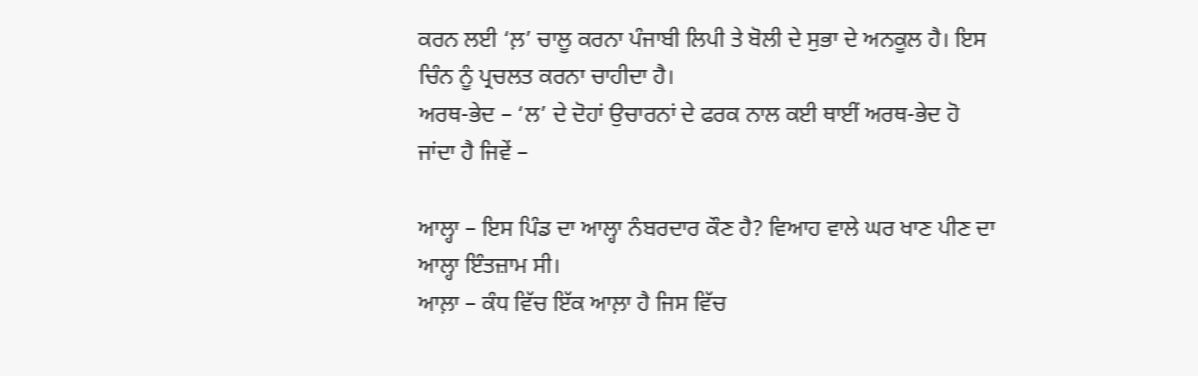ਕਰਨ ਲਈ ‘ਲ਼’ ਚਾਲੂ ਕਰਨਾ ਪੰਜਾਬੀ ਲਿਪੀ ਤੇ ਬੋਲੀ ਦੇ ਸੁਭਾ ਦੇ ਅਨਕੂਲ ਹੈ। ਇਸ ਚਿੰਨ ਨੂੰ ਪ੍ਰਚਲਤ ਕਰਨਾ ਚਾਹੀਦਾ ਹੈ।
ਅਰਥ-ਭੇਦ – ‘ਲ’ ਦੇ ਦੋਹਾਂ ਉਚਾਰਨਾਂ ਦੇ ਫਰਕ ਨਾਲ ਕਈ ਥਾਈਂ ਅਰਥ-ਭੇਦ ਹੋ ਜਾਂਦਾ ਹੈ ਜਿਵੇਂ –

ਆਲ੍ਹਾ – ਇਸ ਪਿੰਡ ਦਾ ਆਲ੍ਹਾ ਨੰਬਰਦਾਰ ਕੌਣ ਹੈ? ਵਿਆਹ ਵਾਲੇ ਘਰ ਖਾਣ ਪੀਣ ਦਾ ਆਲ੍ਹਾ ਇੰਤਜ਼ਾਮ ਸੀ।
ਆਲ਼ਾ – ਕੰਧ ਵਿੱਚ ਇੱਕ ਆਲ਼ਾ ਹੈ ਜਿਸ ਵਿੱਚ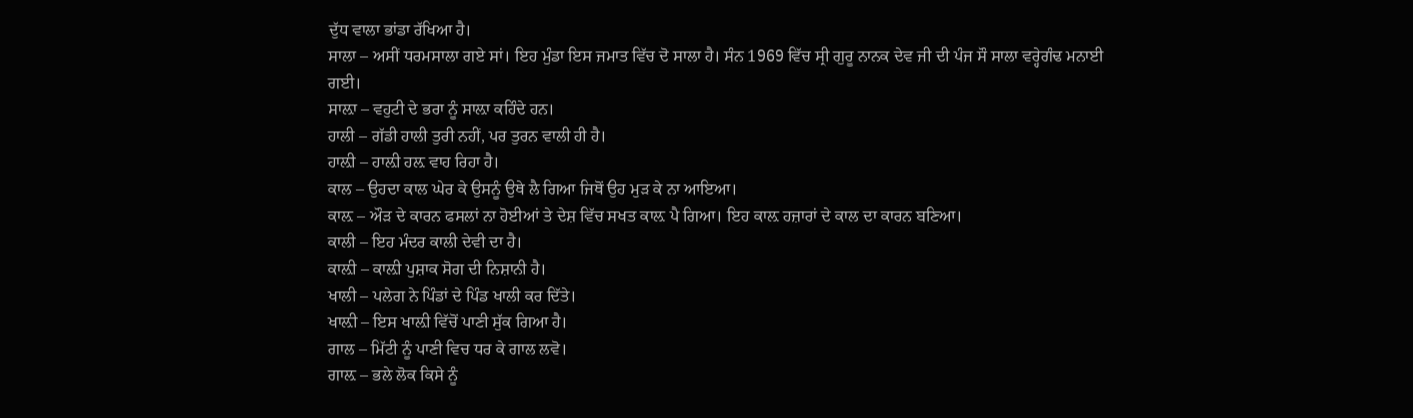ਦੁੱਧ ਵਾਲਾ ਭਾਂਡਾ ਰੱਖਿਆ ਹੈ।
ਸਾਲਾ – ਅਸੀਂ ਧਰਮਸਾਲਾ ਗਏ ਸਾਂ। ਇਹ ਮੁੰਡਾ ਇਸ ਜਮਾਤ ਵਿੱਚ ਦੋ ਸਾਲਾ ਹੈ। ਸੰਨ 1969 ਵਿੱਚ ਸ੍ਰੀ ਗੁਰੂ ਨਾਨਕ ਦੇਵ ਜੀ ਦੀ ਪੰਜ ਸੌ ਸਾਲਾ ਵਰ੍ਹੇਗੰਢ ਮਨਾਈ ਗਈ।
ਸਾਲ਼ਾ – ਵਹੁਟੀ ਦੇ ਭਰਾ ਨੂੰ ਸਾਲ਼ਾ ਕਹਿੰਦੇ ਹਨ।
ਹਾਲੀ – ਗੱਡੀ ਹਾਲੀ ਤੁਰੀ ਨਹੀਂ, ਪਰ ਤੁਰਨ ਵਾਲੀ ਹੀ ਹੈ।
ਹਾਲ਼ੀ – ਹਾਲ਼ੀ ਹਲ਼ ਵਾਹ ਰਿਹਾ ਹੈ।
ਕਾਲ – ਉਹਦਾ ਕਾਲ ਘੇਰ ਕੇ ਉਸਨੂੰ ਉਥੇ ਲੈ ਗਿਆ ਜਿਥੋਂ ਉਹ ਮੁੜ ਕੇ ਨਾ ਆਇਆ।
ਕਾਲ਼ – ਔੜ ਦੇ ਕਾਰਨ ਫਸਲਾਂ ਨਾ ਹੋਈਆਂ ਤੇ ਦੇਸ਼ ਵਿੱਚ ਸਖਤ ਕਾਲ਼ ਪੈ ਗਿਆ। ਇਹ ਕਾਲ਼ ਹਜ਼ਾਰਾਂ ਦੇ ਕਾਲ ਦਾ ਕਾਰਨ ਬਣਿਆ।
ਕਾਲੀ – ਇਹ ਮੰਦਰ ਕਾਲੀ ਦੇਵੀ ਦਾ ਹੈ।
ਕਾਲ਼ੀ – ਕਾਲ਼ੀ ਪੁਸ਼ਾਕ ਸੋਗ ਦੀ ਨਿਸ਼ਾਨੀ ਹੈ।
ਖਾਲੀ – ਪਲੇਗ ਨੇ ਪਿੰਡਾਂ ਦੇ ਪਿੰਡ ਖਾਲੀ ਕਰ ਦਿੱਤੇ।
ਖਾਲ਼ੀ – ਇਸ ਖਾਲ਼ੀ ਵਿੱਚੋਂ ਪਾਣੀ ਸੁੱਕ ਗਿਆ ਹੈ।
ਗਾਲ – ਮਿੱਟੀ ਨੂੰ ਪਾਣੀ ਵਿਚ ਧਰ ਕੇ ਗਾਲ ਲਵੋ।
ਗਾਲ਼ – ਭਲੇ ਲੋਕ ਕਿਸੇ ਨੂੰ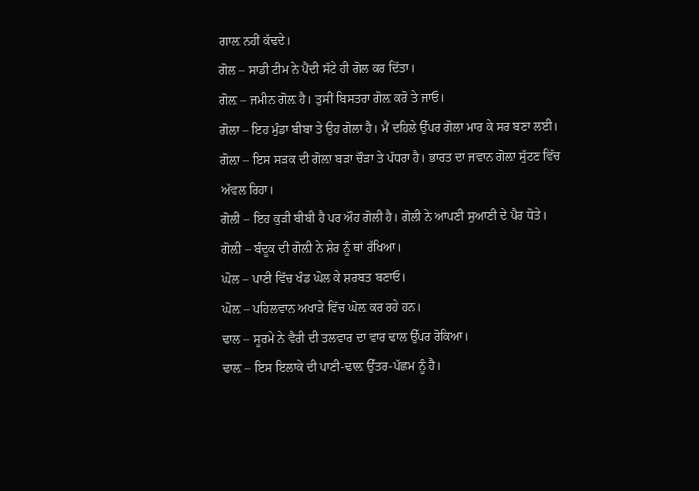ਗਾਲ਼ ਨਹੀਂ ਕੱਢਦੇ।
ਗੋਲ – ਸਾਡੀ ਟੀਮ ਨੇ ਪੈਂਦੀ ਸੱਟੇ ਹੀ ਗੋਲ ਕਰ ਦਿੱਤਾ।
ਗੋਲ਼ – ਜਮੀਨ ਗੋਲ਼ ਹੈ। ਤੁਸੀਂ ਬਿਸਤਰਾ ਗੋਲ਼ ਕਰੋ ਤੇ ਜਾਓ।
ਗੋਲਾ – ਇਹ ਮੁੰਡਾ ਬੀਬਾ ਤੇ ਉਹ ਗੋਲਾ ਹੈ। ਮੈਂ ਦਹਿਲੇ ਉੱਪਰ ਗੋਲਾ ਮਾਰ ਕੇ ਸਰ ਬਣਾ ਲਈ।
ਗੋਲ਼ਾ – ਇਸ ਸੜਕ ਦੀ ਗੋਲ਼ਾ ਬੜਾ ਚੌੜਾ ਤੇ ਪੱਧਰਾ ਹੈ। ਭਾਰਤ ਦਾ ਜਵਾਨ ਗੋਲ਼ਾ ਸੁੱਟਣ ਵਿੱਚ ਅੱਵਲ ਰਿਹਾ।
ਗੋਲੀ – ਇਹ ਕੁੜੀ ਬੀਬੀ ਹੈ ਪਰ ਔਹ ਗੋਲੀ ਹੈ। ਗੋਲੀ ਨੇ ਆਪਣੀ ਸੁਆਣੀ ਦੇ ਪੈਰ ਧੋਤੇ।
ਗੋਲ਼ੀ – ਬੰਦੂਕ ਦੀ ਗੋਲ਼ੀ ਨੇ ਸ਼ੇਰ ਨੂੰ ਥਾਂ ਰੱਖਿਆ।
ਘੋਲ – ਪਾਣੀ ਵਿੱਚ ਖੰਡ ਘੋਲ ਕੇ ਸ਼ਰਬਤ ਬਣਾਓ।
ਘੋਲ਼ – ਪਹਿਲਵਾਨ ਅਖਾੜੇ ਵਿੱਚ ਘੋਲ਼ ਕਰ ਰਹੇ ਹਨ।
ਢਾਲ – ਸੂਰਮੇ ਨੇ ਵੈਰੀ ਦੀ ਤਲਵਾਰ ਦਾ ਵਾਰ ਢਾਲ ਉੱਪਰ ਰੋਕਿਆ।
ਢਾਲ਼ – ਇਸ ਇਲਾਕੇ ਦੀ ਪਾਣੀ-ਢਾਲ਼ ਉੱਤਰ-ਪੱਛਮ ਨੂੰ ਹੈ।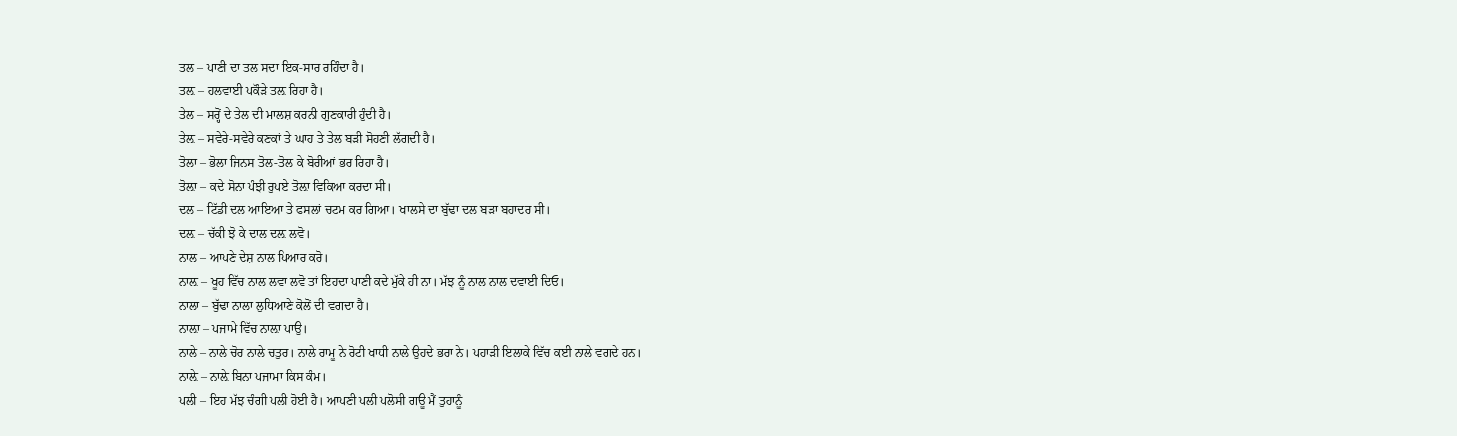ਤਲ – ਪਾਣੀ ਦਾ ਤਲ ਸਦਾ ਇਕ-ਸਾਰ ਰਹਿੰਦਾ ਹੈ।
ਤਲ਼ – ਹਲਵਾਈ ਪਕੌੜੇ ਤਲ਼ ਰਿਹਾ ਹੈ।
ਤੇਲ – ਸਰ੍ਹੋਂ ਦੇ ਤੇਲ ਦੀ ਮਾਲਸ਼ ਕਰਨੀ ਗੁਣਕਾਰੀ ਹੁੰਦੀ ਹੈ।
ਤੇਲ਼ – ਸਵੇਰੇ-ਸਵੇਰੇ ਕਣਕਾਂ ਤੇ ਘਾਹ ਤੇ ਤੇਲ ਬੜੀ ਸੋਹਣੀ ਲੱਗਦੀ ਹੈ।
ਤੋਲਾ – ਭੋਲਾ ਜਿਨਸ ਤੋਲ-ਤੋਲ ਕੇ ਬੋਰੀਆਂ ਭਰ ਰਿਹਾ ਹੈ।
ਤੋਲ਼ਾ – ਕਦੇ ਸੋਨਾ ਪੰਝੀ ਰੁਪਏ ਤੋਲ਼ਾ ਵਿਕਿਆ ਕਰਦਾ ਸੀ।
ਦਲ – ਟਿੱਡੀ ਦਲ ਆਇਆ ਤੇ ਫਸਲਾਂ ਚਟਮ ਕਰ ਗਿਆ। ਖਾਲਸੇ ਦਾ ਬੁੱਢਾ ਦਲ ਬੜਾ ਬਹਾਦਰ ਸੀ।
ਦਲ਼ – ਚੱਕੀ ਝੋ ਕੇ ਦਾਲ ਦਲ਼ ਲਵੋ।
ਨਾਲ – ਆਪਣੇ ਦੇਸ਼ ਨਾਲ ਪਿਆਰ ਕਰੋ।
ਨਾਲ਼ – ਖੂਹ ਵਿੱਚ ਨਾਲ ਲਵਾ ਲਵੋ ਤਾਂ ਇਹਦਾ ਪਾਣੀ ਕਦੇ ਮੁੱਕੇ ਹੀ ਨਾ। ਮੱਝ ਨੂੰ ਨਾਲ ਨਾਲ ਦਵਾਈ ਦਿਓ।
ਨਾਲਾ – ਬੁੱਢਾ ਨਾਲਾ ਲੁਧਿਆਣੇ ਕੋਲੋਂ ਦੀ ਵਗਦਾ ਹੈ।
ਨਾਲ਼ਾ – ਪਜਾਮੇ ਵਿੱਚ ਨਾਲ਼ਾ ਪਾਉ।
ਨਾਲੇ – ਨਾਲੇ ਚੋਰ ਨਾਲੇ ਚਤੁਰ। ਨਾਲੇ ਰਾਮੂ ਨੇ ਰੋਟੀ ਖਾਧੀ ਨਾਲੇ ਉਹਦੇ ਭਰਾ ਨੇ। ਪਹਾੜੀ ਇਲਾਕੇ ਵਿੱਚ ਕਈ ਨਾਲੇ ਵਗਦੇ ਹਨ।
ਨਾਲ਼ੇ – ਨਾਲ਼ੇ ਬਿਨਾ ਪਜਾਮਾ ਕਿਸ ਕੰਮ।
ਪਲੀ – ਇਹ ਮੱਝ ਚੰਗੀ ਪਲੀ ਹੋਈ ਹੈ। ਆਪਣੀ ਪਲੀ ਪਲੋਸੀ ਗਊ ਮੈਂ ਤੁਹਾਨੂੰ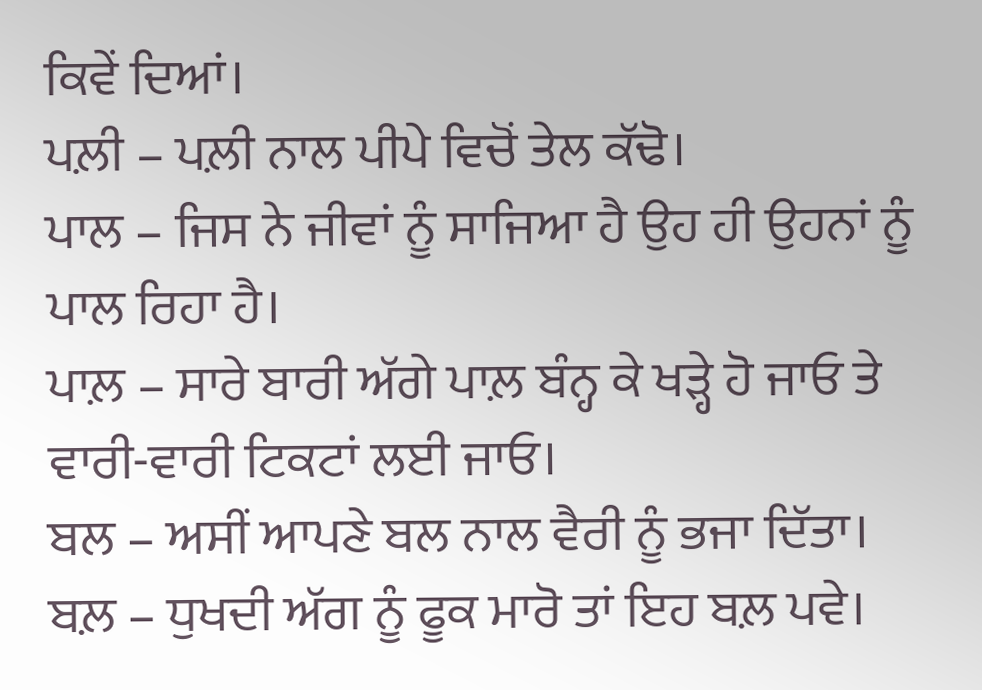ਕਿਵੇਂ ਦਿਆਂ।
ਪਲ਼ੀ – ਪਲ਼ੀ ਨਾਲ ਪੀਪੇ ਵਿਚੋਂ ਤੇਲ ਕੱਢੋ।
ਪਾਲ – ਜਿਸ ਨੇ ਜੀਵਾਂ ਨੂੰ ਸਾਜਿਆ ਹੈ ਉਹ ਹੀ ਉਹਨਾਂ ਨੂੰ ਪਾਲ ਰਿਹਾ ਹੈ।
ਪਾਲ਼ – ਸਾਰੇ ਬਾਰੀ ਅੱਗੇ ਪਾਲ਼ ਬੰਨ੍ਹ ਕੇ ਖੜ੍ਹੇ ਹੋ ਜਾਓ ਤੇ ਵਾਰੀ-ਵਾਰੀ ਟਿਕਟਾਂ ਲਈ ਜਾਓ।
ਬਲ – ਅਸੀਂ ਆਪਣੇ ਬਲ ਨਾਲ ਵੈਰੀ ਨੂੰ ਭਜਾ ਦਿੱਤਾ।
ਬਲ਼ – ਧੁਖਦੀ ਅੱਗ ਨੂੰ ਫੂਕ ਮਾਰੋ ਤਾਂ ਇਹ ਬਲ਼ ਪਵੇ।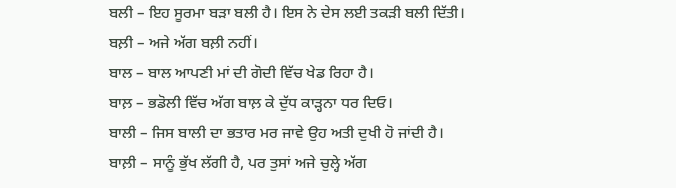ਬਲੀ – ਇਹ ਸੂਰਮਾ ਬੜਾ ਬਲੀ ਹੈ। ਇਸ ਨੇ ਦੇਸ ਲਈ ਤਕੜੀ ਬਲੀ ਦਿੱਤੀ।
ਬਲ਼ੀ – ਅਜੇ ਅੱਗ ਬਲ਼ੀ ਨਹੀਂ।
ਬਾਲ – ਬਾਲ ਆਪਣੀ ਮਾਂ ਦੀ ਗੋਦੀ ਵਿੱਚ ਖੇਡ ਰਿਹਾ ਹੈ।
ਬਾਲ਼ – ਭਡੋਲੀ ਵਿੱਚ ਅੱਗ ਬਾਲ਼ ਕੇ ਦੁੱਧ ਕਾੜ੍ਹਨਾ ਧਰ ਦਿਓ।
ਬਾਲੀ – ਜਿਸ ਬਾਲੀ ਦਾ ਭਤਾਰ ਮਰ ਜਾਵੇ ਉਹ ਅਤੀ ਦੁਖੀ ਹੋ ਜਾਂਦੀ ਹੈ।
ਬਾਲ਼ੀ – ਸਾਨੂੰ ਭੁੱਖ ਲੱਗੀ ਹੈ, ਪਰ ਤੁਸਾਂ ਅਜੇ ਚੁਲ੍ਹੇ ਅੱਗ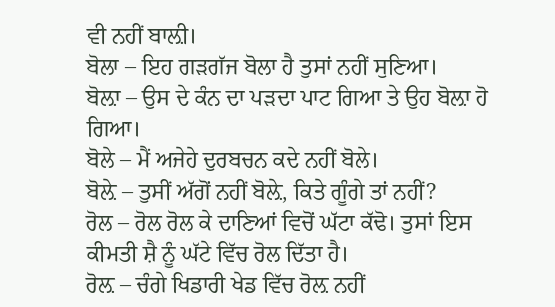ਵੀ ਨਹੀਂ ਬਾਲ਼ੀ।
ਬੋਲਾ – ਇਹ ਗੜਗੱਜ ਬੋਲਾ ਹੈ ਤੁਸਾਂ ਨਹੀਂ ਸੁਣਿਆ।
ਬੋਲ਼ਾ – ਉਸ ਦੇ ਕੰਨ ਦਾ ਪੜਦਾ ਪਾਟ ਗਿਆ ਤੇ ਉਹ ਬੋਲ਼ਾ ਹੋ ਗਿਆ।
ਬੋਲੇ – ਮੈਂ ਅਜੇਹੇ ਦੁਰਬਚਨ ਕਦੇ ਨਹੀਂ ਬੋਲੇ।
ਬੋਲ਼ੇ – ਤੁਸੀਂ ਅੱਗੋਂ ਨਹੀਂ ਬੋਲ਼ੇ, ਕਿਤੇ ਗੂੰਗੇ ਤਾਂ ਨਹੀਂ?
ਰੋਲ – ਰੋਲ ਰੋਲ ਕੇ ਦਾਣਿਆਂ ਵਿਚੋਂ ਘੱਟਾ ਕੱਢੋ। ਤੁਸਾਂ ਇਸ ਕੀਮਤੀ ਸ਼ੈ ਨੂੰ ਘੱਟੇ ਵਿੱਚ ਰੋਲ ਦਿੱਤਾ ਹੈ।
ਰੋਲ਼ – ਚੰਗੇ ਖਿਡਾਰੀ ਖੇਡ ਵਿੱਚ ਰੋਲ਼ ਨਹੀਂ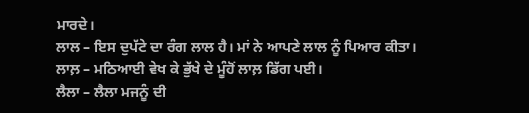ਮਾਰਦੇ।
ਲਾਲ – ਇਸ ਦੁਪੱਟੇ ਦਾ ਰੰਗ ਲਾਲ ਹੈ। ਮਾਂ ਨੇ ਆਪਣੇ ਲਾਲ ਨੂੰ ਪਿਆਰ ਕੀਤਾ।
ਲਾਲ਼ – ਮਠਿਆਈ ਵੇਖ ਕੇ ਭੁੱਖੇ ਦੇ ਮੂੰਹੋਂ ਲਾਲ਼ ਡਿੱਗ ਪਈ।
ਲੈਲਾ – ਲੈਲਾ ਮਜਨੂੰ ਦੀ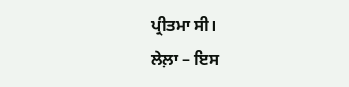ਪ੍ਰੀਤਮਾ ਸੀ।
ਲੇਲ਼ਾ – ਇਸ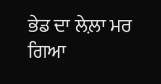ਭੇਡ ਦਾ ਲੇਲ਼ਾ ਮਰ ਗਿਆ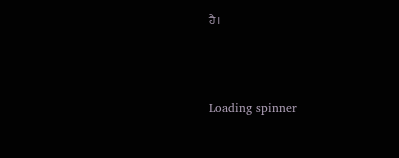ਹੈ।



Loading spinner